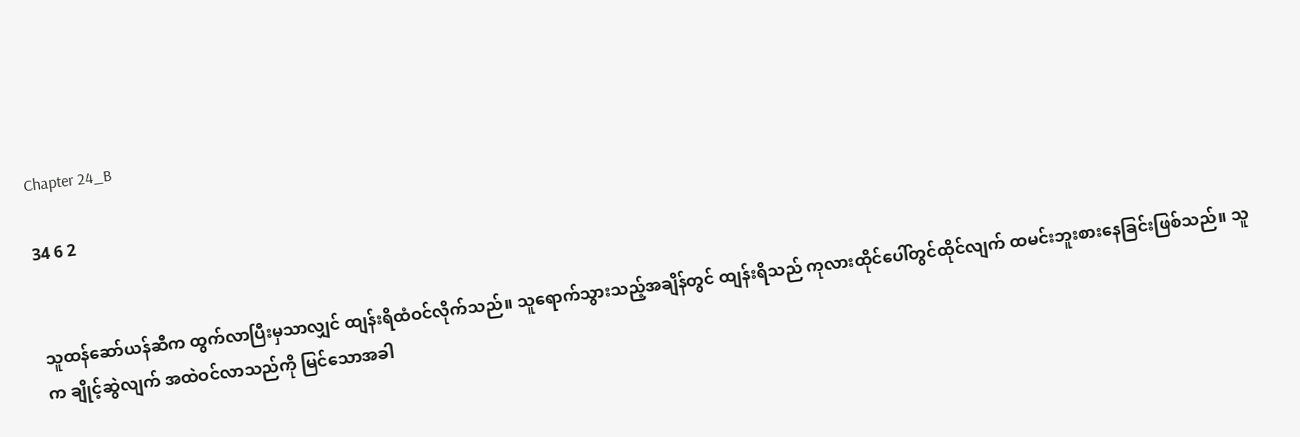Chapter 24_B

34 6 2


သူထန်ဆော်ယန်ဆီက ထွက်လာပြီးမှသာလျှင် ထျန်းရိထံဝင်လိုက်သည်။ သူရောက်သွားသည့်အချိန်တွင် ထျန်းရိသည် ကုလားထိုင်ပေါ်တွင်ထိုင်လျက် ထမင်းဘူးစားနေခြင်းဖြစ်သည်။ သူက ချိုင့်ဆွဲလျက် အထဲဝင်လာသည်ကို မြင်သောအခါ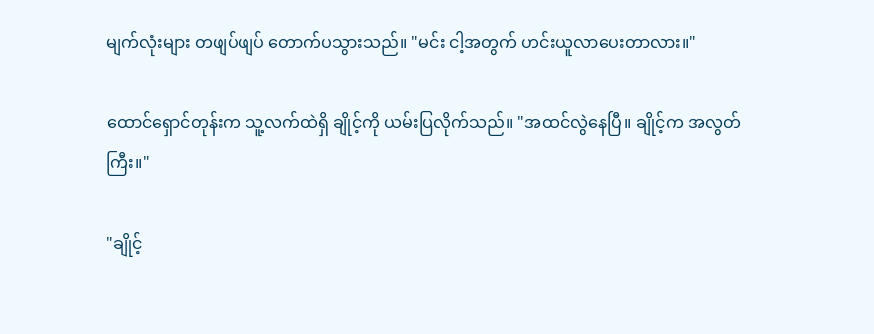မျက်လုံးများ တဖျပ်ဖျပ် တောက်ပသွားသည်။ "မင်း ငါ့အတွက် ဟင်းယူလာပေးတာလား။"

ထောင်ရှောင်တုန်းက သူ့လက်ထဲရှိ ချိုင့်ကို ယမ်းပြလိုက်သည်။ "အထင်လွဲနေပြီ။ ချိုင့်က အလွတ်ကြီး။"

"ချိုင့်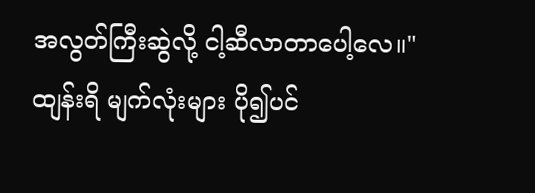အလွတ်ကြီးဆွဲလို့ ငါ့ဆီလာတာပေါ့လေ။" ထျန်းရိ မျက်လုံးများ ပို၍ပင်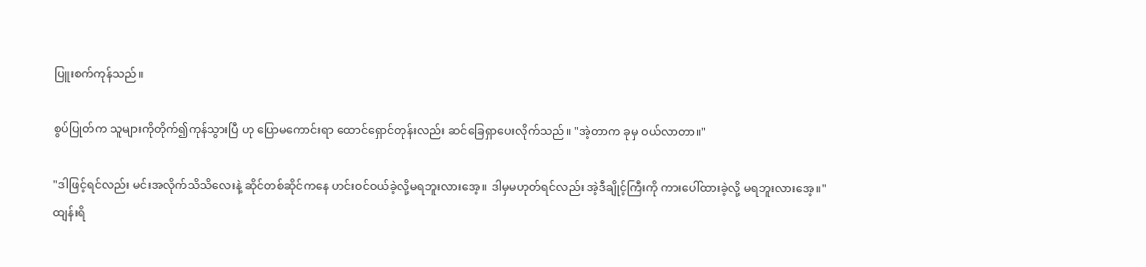ပြူးစက်ကုန်သည်။

စွပ်ပြုတ်က သူများကိုတိုက်၍ကုန်သွားပြီ ဟု ပြော‌မကောင်းရာ ထောင်ရှောင်တုန်းလည်း ဆင်ခြေရှာပေးလိုက်သည်။ "အဲ့တာက ခုမှ ဝယ်လာတာ။"

"ဒါဖြင့်ရင်လည်း မင်းအလိုက်သိသိလေးနဲ့ ဆိုင်တစ်ဆိုင်ကနေ ဟင်းဝင်ဝယ်ခဲ့လို့မရဘူးလားအေ့။ ဒါမှမဟုတ်ရင်လည်း အဲ့ဒီချိုင့်ကြီးကို ကားပေါ်ထားခဲ့လို့ မရဘူး‌လားအေ့။" ထျန်းရိ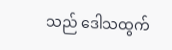သည် ဒေါသထွက်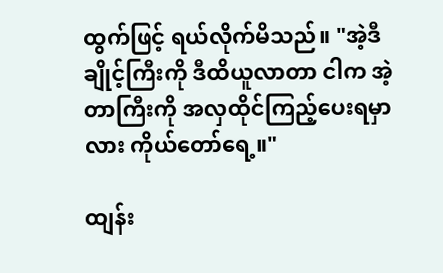ထွက်ဖြင့် ရယ်လိုက်မိသည်။ "အဲ့ဒီ ချိုင့်ကြီးကို ဒီထိယူလာတာ ငါက အဲ့တာကြီးကို အလှထိုင်ကြည့်ပေးရမှာလား ကိုယ်တော်ရေ့။"

ထျန်း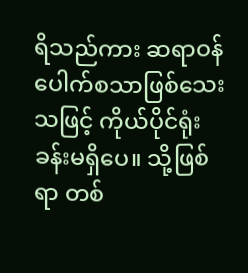ရိသည်ကား ဆရာဝန်ပေါက်စသာဖြစ်သေးသဖြင့် ကိုယ်ပိုင်ရုံးခန်းမရှိပေ။ သို့ဖြစ်ရာ တစ်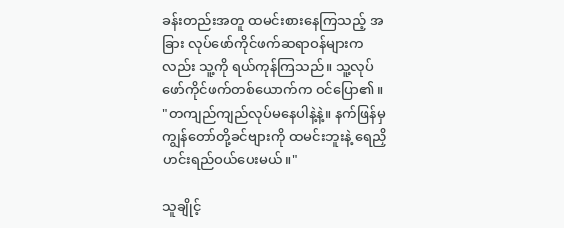ခန်းတည်းအတူ ထမင်းစားနေကြသည့် အခြား လုပ်ဖော်ကိုင်ဖက်ဆရာဝန်များကလည်း သူ့ကို ရယ်ကုန်ကြသည်။ သူ့လုပ်ဖော်ကိုင်ဖက်တစ်ယောက်က ဝင်ပြော၏။ "တကျည်ကျည်လုပ်မနေပါနဲ့နဲ့။ နက်ဖြန်မှ ကျွန်တော်တို့ခင်ဗျားကို ထမင်းဘူးနဲ့ ရေညှိဟင်းရည်ဝယ်ပေးမယ်။"

သူချိုင့်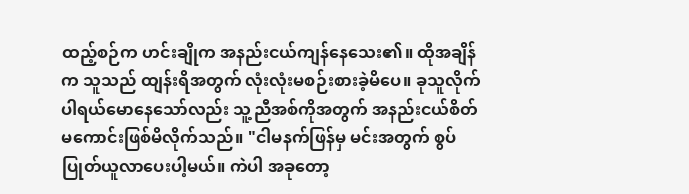ထည့်စဉ်က ဟင်းချိုက အနည်းငယ်ကျန်နေသေး၏။ ထိုအချိန်က သူသည် ထျန်းရိအတွက် လုံးလုံးမစဉ်းစားခဲ့မိပေ။ ခုသူလိုက်ပါရယ်မောနေသော်လည်း သူ့ညီအစ်ကိုအတွက် အနည်းငယ်စိတ်မကောင်းဖြစ်မိလိုက်သည်။ "ငါမနက်ဖြန်မှ မင်းအတွက် စွပ်ပြုတ်ယူလာပေးပါ့မယ်။ ကဲပါ အခုတော့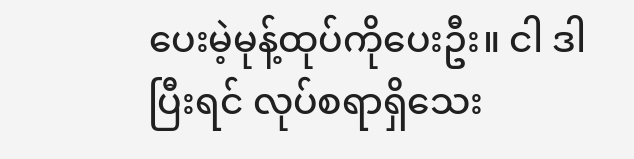ပေးမဲ့မုန့်ထုပ်ကိုပေးဦး။ ငါ ဒါပြီးရင် လုပ်စရာရှိသေး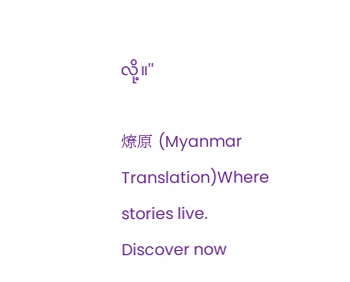လို့။"

燎原 (Myanmar Translation)Where stories live. Discover now